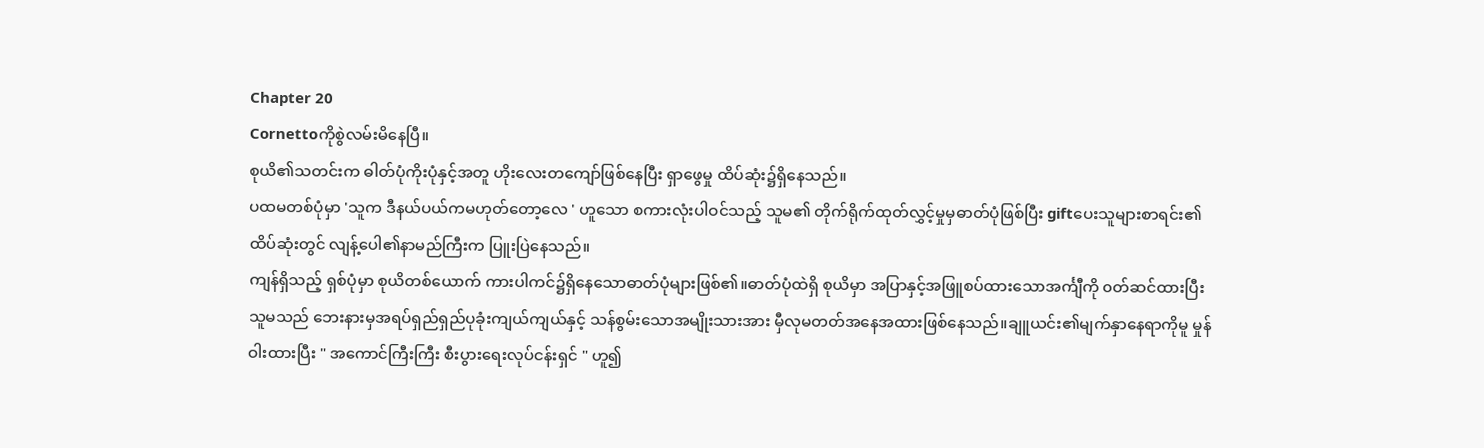Chapter 20
Cornettoကိုစွဲလမ်းမိနေပြီ။
စုယိ၏သတင်းက ဓါတ်ပုံကိုးပုံနှင့်အတူ ဟိုးလေးတကျော်ဖြစ်နေပြီး ရှာဖွေမှု ထိပ်ဆုံး၌ရှိနေသည်။
ပထမတစ်ပုံမှာ 'သူက ဒီနယ်ပယ်ကမဟုတ်တော့လေ ' ဟူသော စကားလုံးပါဝင်သည့် သူမ၏ တိုက်ရိုက်ထုတ်လွှင့်မှုမှဓာတ်ပုံဖြစ်ပြီး giftပေးသူများစာရင်း၏ ထိပ်ဆုံးတွင် လျန့်ပေါ၏နာမည်ကြီးက ပြူးပြဲနေသည်။
ကျန်ရှိသည့် ရှစ်ပုံမှာ စုယိတစ်ယောက် ကားပါကင်၌ရှိနေသောဓာတ်ပုံများဖြစ်၏။ဓာတ်ပုံထဲရှိ စုယိမှာ အပြာနှင့်အဖြူစပ်ထားသောအင်္ကျီကို ၀တ်ဆင်ထားပြီး သူမသည် ဘေးနားမှအရပ်ရှည်ရှည်ပုခုံးကျယ်ကျယ်နှင့် သန်စွမ်းသောအမျိုးသားအား မှီလုမတတ်အနေအထားဖြစ်နေသည်။ချူယင်း၏မျက်နှာနေရာကိုမူ မှုန်ဝါးထားပြီး " အကောင်ကြီးကြီး စီးပွားရေးလုပ်ငန်းရှင် " ဟူ၍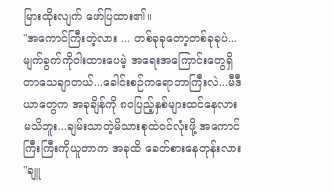မြားထိုးလျက် ဖော်ပြထား၏။
"အကောင်ကြီးတဲ့လား ... တစ်ခုခုတော့တစ်ခုခုပဲ... မျက်ခွက်ကိုဝါးထားပေမဲ့ အရေးအကြောင်းတွေရှိတာသေချာတယ်...ခေါင်းစဉ်ကရောဘာကြီးလဲ...မီဒီယာတွေက အခုချိန်ကို ၈၀ပြည့်နှစ်များထင်နေလားမသိဘူး...ချမ်းသာတဲ့မိသားစုထဲဝင်လုံးဖို့ အကောင်ကြီးကြီးကိုယူတာက အခုထိ ခေတ်စားနေတုန်းလား "ချူ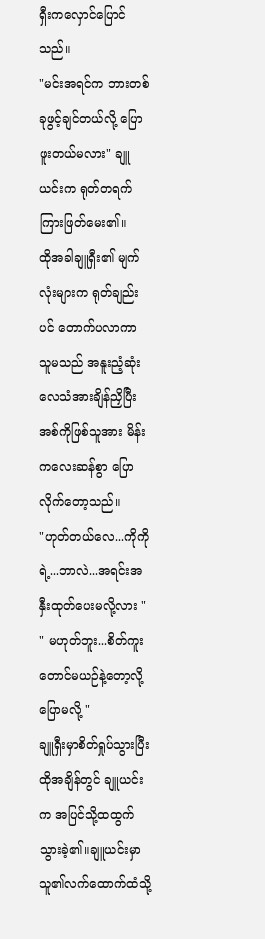ရှီးကလှောင်ပြောင်သည်။
"မင်းအရင်က ဘားတစ်ခုဖွင့်ချင်တယ်လို့ ပြောဖူးတယ်မလား" ချူယင်းက ရုတ်တရက် ကြားဖြတ်မေး၏။
ထိုအခါချူရှီး၏ မျက်လုံးများက ရုတ်ချည်းပင် တောက်ပလာကာ သူမသည် အနူးညံ့ဆုံးလေသံအားချိန်ညှိပြီး အစ်ကိုဖြစ်သူအား မိန်းကလေးဆန်စွာ ပြောလိုက်တော့သည်။
"ဟုတ်တယ်လေ...ကိုကိုရဲ့...ဘာလဲ...အရင်းအနှီးထုတ်ပေးမလို့လား "
" မဟုတ်ဘူး...စိတ်ကူးတောင်မယဉ်နဲ့တော့လို့ပြောမလို့ "
ချူရှီးမှာစိတ်ရှုပ်သွားပြီး ထိုအချိန်တွင် ချူယင်းက အပြင်သို့ထထွက်သွားခဲ့၏။ချူယင်းမှာ သူ၏လက်ထောက်ထံသို့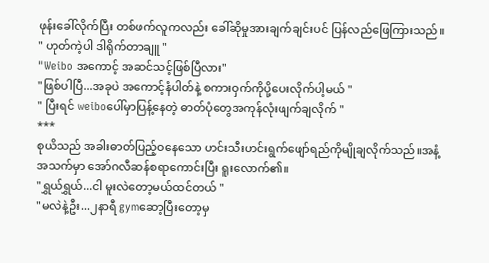ဖုန်းခေါ်လိုက်ပြီး တစ်ဖက်လူကလည်း ခေါ်ဆိုမှုအားချက်ချင်းပင် ပြန်လည်ဖြေကြားသည်။
" ဟုတ်ကဲ့ပါ ဒါရိုက်တာချူ "
"Weibo အကောင့် အဆင်သင့်ဖြစ်ပြီလား"
"ဖြစ်ပါပြီ...အခုပဲ အကောင့်နံပါတ်နဲ့ စကားဝှက်ကိုပို့ပေးလိုက်ပါ့မယ် "
" ပြီးရင် weiboပေါ်မှာပြန့်နေတဲ့ ဓာတ်ပုံတွေအကုန်လုံးဖျက်ချလိုက် "
***
စုယိသည် အခါးဓာတ်ပြည့်ဝနေသော ဟင်းသီးဟင်းရွက်ဖျော်ရည်ကိုမျိုချလိုက်သည်။အနံ့အသက်မှာ အော်ဂလီဆန်စရာကောင်းပြီး ရူးလောက်၏။
"ရွှယ်ရွှယ်...ငါ မူးလဲတော့မယ်ထင်တယ် "
"မလဲနဲ့ဦး...၂နာရီ gymဆော့ပြီးတော့မှ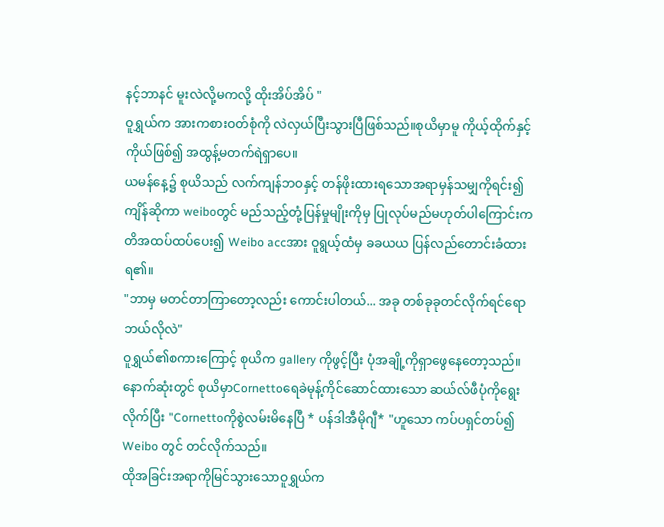နင့်ဘာနင် မူးလဲလို့မကလို့ ထိုးအိပ်အိပ် "
ဝူရွှယ်က အားကစားဝတ်စုံကို လဲလှယ်ပြီးသွားပြီဖြစ်သည်။စုယိမှာမူ ကိုယ့်ထိုက်နှင့်ကိုယ်ဖြစ်၍ အထွန့်မတက်ရဲရှာပေ။
ယမန်နေ့၌ စုယိသည် လက်ကျန်ဘဝနှင့် တန်ဖိုးထားရသောအရာမှန်သမျှကိုရင်း၍ကျိန်ဆိုကာ weiboတွင် မည်သည့်တုံ့ပြန်မှုမျိုးကိုမှ ပြုလုပ်မည်မဟုတ်ပါကြောင်းကတိအထပ်ထပ်ပေး၍ Weibo accအား ဝူရွယ့်ထံမှ ခခယယ ပြန်လည်တောင်းခံထားရ၏။
"ဘာမှ မတင်တာကြာတော့လည်း ကောင်းပါတယ်... အခု တစ်ခုခုတင်လိုက်ရင်ရော ဘယ်လိုလဲ"
ဝူရွှယ်၏စကားကြောင့် စုယိက gallery ကိုဖွင့်ပြီး ပုံအချို့ကိုရှာဖွေနေတော့သည်။နောက်ဆုံးတွင် စုယိမှာCornettoရေခဲမုန့်ကိုင်ဆောင်ထားသော ဆယ်လ်ဖီပုံကိုရွေးလိုက်ပြီး "Cornettoကိုစွဲလမ်းမိနေပြီ * ပန်ဒါအီမိုဂျီ* "ဟူသော ကပ်ပရှင်တပ်၍ Weibo တွင် တင်လိုက်သည်။
ထိုအခြင်းအရာကိုမြင်သွားသောဝူရွှယ်က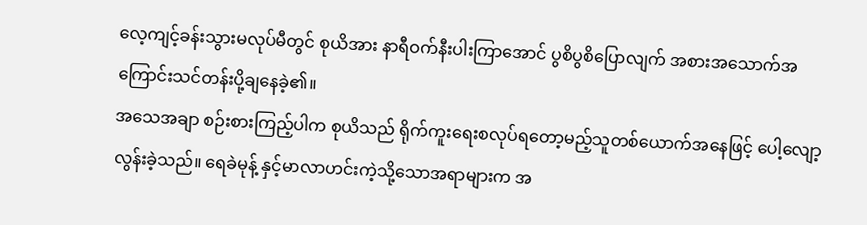လေ့ကျင့်ခန်းသွားမလုပ်မီတွင် စုယိအား နာရီဝက်နီးပါးကြာအောင် ပွစိပွစိပြောလျက် အစားအသောက်အကြောင်းသင်တန်းပို့ချနေခဲ့၏။
အသေအချာ စဉ်းစားကြည့်ပါက စုယိသည် ရိုက်ကူးရေးစလုပ်ရတော့မည့်သူတစ်ယောက်အနေဖြင့် ပေါ့လျော့လွန်းခဲ့သည်။ ရေခဲမုန့် နှင့်မာလာဟင်းကဲ့သို့သောအရာများက အ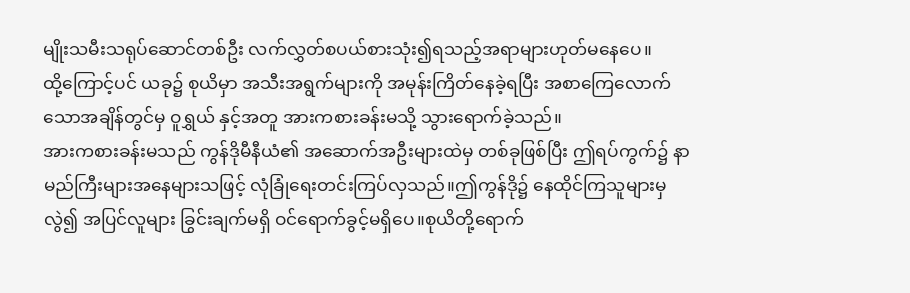မျိုးသမီးသရုပ်ဆောင်တစ်ဦး လက်လွှတ်စပယ်စားသုံး၍ရသည့်အရာများဟုတ်မနေပေ။
ထို့ကြောင့်ပင် ယခု၌ စုယိမှာ အသီးအရွက်များကို အမုန်းကြိတ်နေခဲ့ရပြီး အစာကြေလောက်သောအချိန်တွင်မှ ဝူရွှယ် နှင့်အတူ အားကစားခန်းမသို့ သွားရောက်ခဲ့သည်။
အားကစားခန်းမသည် ကွန်ဒိုမီနီယံ၏ အဆောက်အဦးများထဲမှ တစ်ခုဖြစ်ပြီး ဤရပ်ကွက်၌ နာမည်ကြီးများအနေများသဖြင့် လုံခြုံရေးတင်းကြပ်လှသည်။ဤကွန်ဒို၌ နေထိုင်ကြသူများမှလွဲ၍ အပြင်လူများ ခြွင်းချက်မရှိ ဝင်ရောက်ခွင့်မရှိပေ။စုယိတို့ရောက်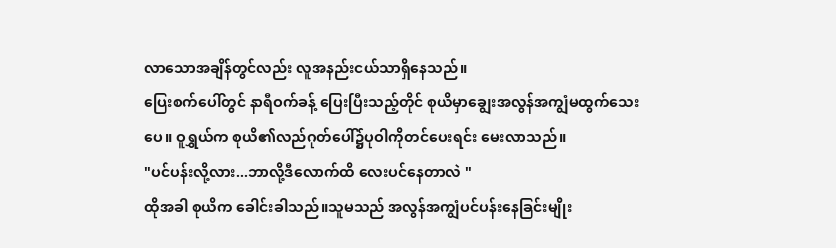လာသောအချိန်တွင်လည်း လူအနည်းငယ်သာရှိနေသည်။
ပြေးစက်ပေါ်တွင် နာရီဝက်ခန့် ပြေးပြီးသည့်တိုင် စုယိမှာချွေးအလွန်အကျွံမထွက်သေးပေ။ ဝူရွှယ်က စုယိ၏လည်ဂုတ်ပေါ်၌ပုဝါကိုတင်ပေးရင်း မေးလာသည်။
"ပင်ပန်းလို့လား...ဘာလို့ဒီလောက်ထိ လေးပင်နေတာလဲ "
ထိုအခါ စုယိက ခေါင်းခါသည်။သူမသည် အလွန်အကျွံပင်ပန်းနေခြင်းမျိုး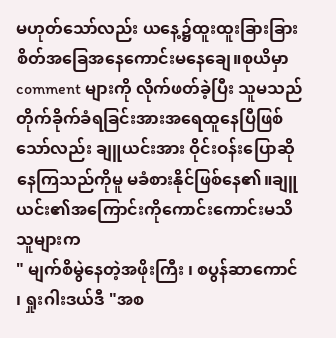မဟုတ်သော်လည်း ယနေ့၌ထူးထူးခြားခြားစိတ်အခြေအနေကောင်းမနေချေ။စုယိမှာ comment များကို လိုက်ဖတ်ခဲ့ပြီး သူမသည်တိုက်ခိုက်ခံရခြင်းအားအရေထူနေပြီဖြစ်သော်လည်း ချူယင်းအား ဝိုင်းဝန်းပြောဆိုနေကြသည်ကိုမူ မခံစားနိုင်ဖြစ်နေ၏။ချူယင်း၏အကြောင်းကိုကောင်းကောင်းမသိသူများက
" မျက်စိမွဲနေတဲ့အဖိုးကြီး ၊ စပွန်ဆာကောင် ၊ ရှုးဂါးဒယ်ဒီ "အစ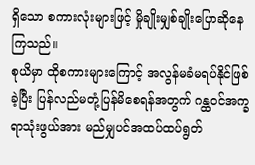ရှိသော စကားလုံးများဖြင့် မှိုချိုးမျှစ်ချိုးပြောဆိုနေကြသည်။
စုယိမှာ ထိုစကားများကြောင့် အလွန်မခံမရပ်နိုင်ဖြစ်ခဲ့ပြီး ပြန်လည်မတုံ့ပြန်မိစေရန်အတွက် ဂန္ထဝင်အက္ခရာသုံးဖွယ်အား မည်မျှပင်အထပ်ထပ်ရွတ်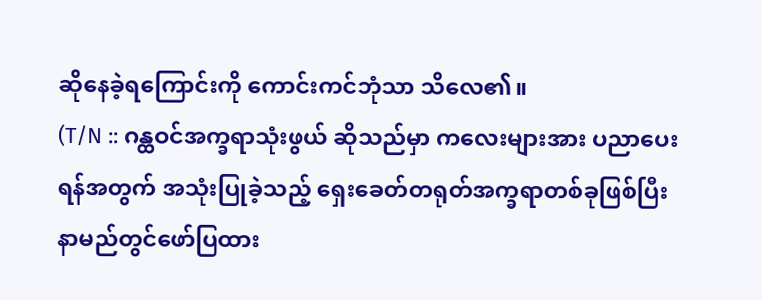ဆိုနေခဲ့ရကြောင်းကို ကောင်းကင်ဘုံသာ သိလေ၏။
(T/N :: ဂန္ထဝင်အက္ခရာသုံးဖွယ် ဆိုသည်မှာ ကလေးများအား ပညာပေးရန်အတွက် အသုံးပြုခဲ့သည့် ရှေးခေတ်တရုတ်အက္ခရာတစ်ခုဖြစ်ပြီး နာမည်တွင်ဖော်ပြထား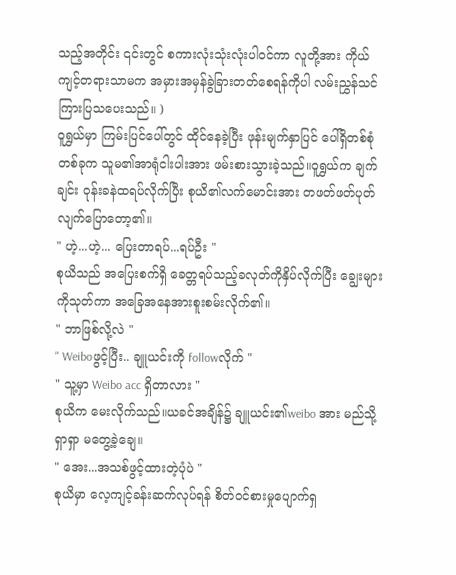သည့်အတိုင်း ၎င်းတွင် စကားလုံးသုံးလုံးပါဝင်ကာ လူတို့အား ကိုယ်ကျင့်တရားသာမက အမှားအမှန်ခွဲခြားတတ်စေရန်ကိုပါ လမ်းညွှန်သင်ကြားပြသပေးသည်။ )
ဝူရွှယ်မှာ ကြမ်းပြင်ပေါ်တွင် ထိုင်နေခဲ့ပြီး ဖုန်းမျက်နှာပြင် ပေါ်ရှိတစ်စုံတစ်ခုက သူမ၏အာရုံငါးပါးအား ဖမ်းစားသွားခဲ့သည်။ဝူရွှယ်က ချက်ချင်း ဝုန်းခနဲထရပ်လိုက်ပြီး စုယိ၏လက်မောင်းအား တဖတ်ဖတ်ပုတ်လျက်ပြောတော့၏။
" ဟဲ့...ဟဲ့... ပြေးတာရပ်...ရပ်ဦး "
စုယိသည် အပြေးစက်ရှိ ခေတ္တရပ်သည့်ခလုတ်ကိုနှိပ်လိုက်ပြီး ချွေးများကိုသုတ်ကာ အခြေအနေအားစူးစမ်းလိုက်၏။
" ဘာဖြစ်လို့လဲ "
" Weiboဖွင့်ပြီး.. ချူယင်းကို followလိုက် "
" သူ့မှာ Weibo acc ရှိတာလား "
စုယိက မေးလိုက်သည်။ယခင်အချိန်၌ ချူယင်း၏weibo အား မည်သို့ရှာရှာ မတွေ့ခဲ့ချေ။
" အေး...အသစ်ဖွင့်ထားတဲ့ပုံပဲ "
စုယိမှာ လေ့ကျင့်ခန်းဆက်လုပ်ရန် စိတ်ဝင်စားမှုပျောက်ရှ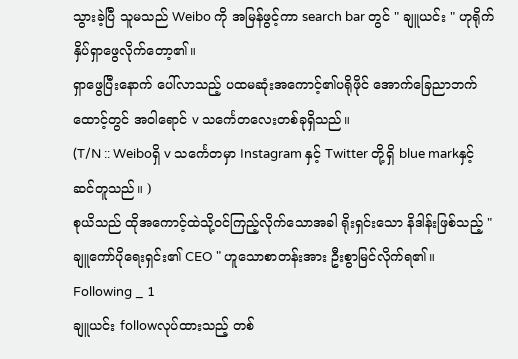သွားခဲ့ပြီ သူမသည် Weibo ကို အမြန်ဖွင့်ကာ search bar တွင် " ချူယင်း " ဟုရိုက်နှိပ်ရှာဖွေလိုက်တော့၏။
ရှာဖွေပြီးနောက် ပေါ်လာသည့် ပထမဆုံးအကောင့်၏ပရိုဖိုင် အောက်ခြေညာဘက်ထောင့်တွင် အဝါရောင် v သင်္ကေတလေးတစ်ခုရှိသည်။
(T/N :: Weiboရှိ v သင်္ကေတမှာ Instagram နှင့် Twitter တို့ရှိ blue markနှင့်ဆင်တူသည်။ )
စုယိသည် ထိုအကောင့်ထဲသို့ဝင်ကြည့်လိုက်သောအခါ ရိုးရှင်းသော နိဒါန်းဖြစ်သည့် " ချူကော်ပိုရေးရှင်း၏ CEO " ဟူသောစာတန်းအား ဦးစွာမြင်လိုက်ရ၏။
Following _ 1
ချူယင်း followလုပ်ထားသည့် တစ်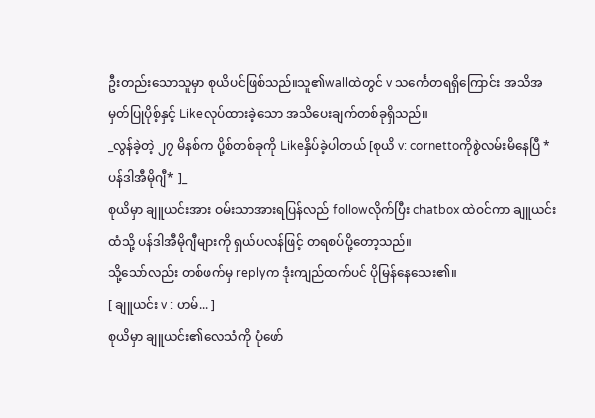ဦးတည်းသောသူမှာ စုယိပင်ဖြစ်သည်။သူ၏wallထဲတွင် v သင်္ကေတရရှိကြောင်း အသိအမှတ်ပြုပိုစ့်နှင့် Likeလုပ်ထားခဲ့သော အသိပေးချက်တစ်ခုရှိသည်။
_လွန်ခဲ့တဲ့ ၂၇ မိနစ်က ပို့စ်တစ်ခုကို Likeနှိပ်ခဲ့ပါတယ် [စုယိ v: cornettoကိုစွဲလမ်းမိနေပြီ *ပန်ဒါအီမိုဂျီ* ]_
စုယိမှာ ချူယင်းအား ဝမ်းသာအားရပြန်လည် followလိုက်ပြီး chatbox ထဲဝင်ကာ ချူယင်းထံသို့ ပန်ဒါအီမိုဂျီများကို ရှယ်ပလန်ဖြင့် တရစပ်ပို့တော့သည်။
သို့သော်လည်း တစ်ဖက်မှ replyက ဒုံးကျည်ထက်ပင် ပိုမြန်နေသေး၏။
[ ချူယင်း v : ဟမ်... ]
စုယိမှာ ချူယင်း၏လေသံကို ပုံဖော်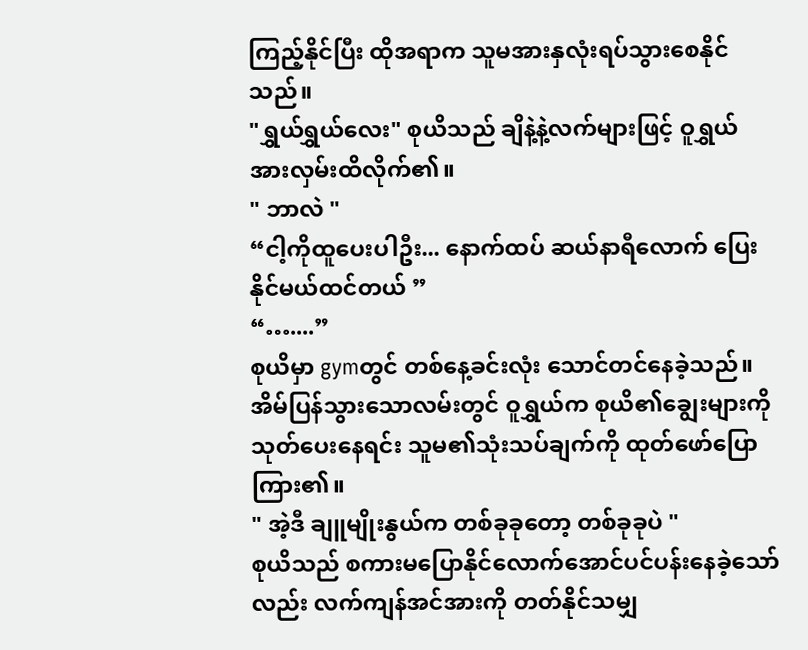ကြည့်နိုင်ပြီး ထိုအရာက သူမအားနှလုံးရပ်သွားစေနိုင်သည်။
"ရွှယ်ရွှယ်လေး" စုယိသည် ချိနဲ့နဲ့လက်များဖြင့် ဝူရွှယ်အားလှမ်းထိလိုက်၏။
" ဘာလဲ "
“ငါ့ကိုထူပေးပါဦး... နောက်ထပ် ဆယ်နာရီလောက် ပြေးနိုင်မယ်ထင်တယ် ”
“…....”
စုယိမှာ gymတွင် တစ်နေ့ခင်းလုံး သောင်တင်နေခဲ့သည်။
အိမ်ပြန်သွားသောလမ်းတွင် ဝူရွှယ်က စုယိ၏ချွေးများကိုသုတ်ပေးနေရင်း သူမ၏သုံးသပ်ချက်ကို ထုတ်ဖော်ပြောကြား၏။
" အဲ့ဒီ ချူမျိုးနွယ်က တစ်ခုခုတော့ တစ်ခုခုပဲ "
စုယိသည် စကားမပြောနိုင်လောက်အောင်ပင်ပန်းနေခဲ့သော်လည်း လက်ကျန်အင်အားကို တတ်နိုင်သမျှ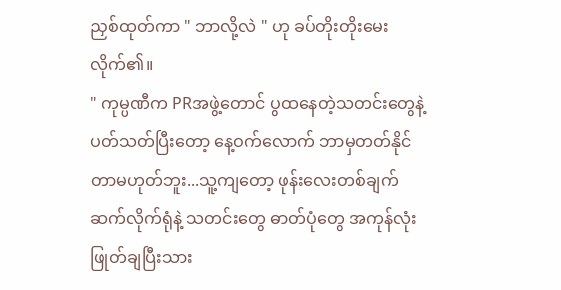ညှစ်ထုတ်ကာ " ဘာလို့လဲ " ဟု ခပ်တိုးတိုးမေးလိုက်၏။
" ကုမ္ပဏီက PRအဖွဲ့တောင် ပွထနေတဲ့သတင်းတွေနဲ့ပတ်သတ်ပြီးတော့ နေ့ဝက်လောက် ဘာမှတတ်နိုင်တာမဟုတ်ဘူး...သူ့ကျတော့ ဖုန်းလေးတစ်ချက်ဆက်လိုက်ရုံနဲ့ သတင်းတွေ ဓာတ်ပုံတွေ အကုန်လုံး ဖြုတ်ချပြီးသား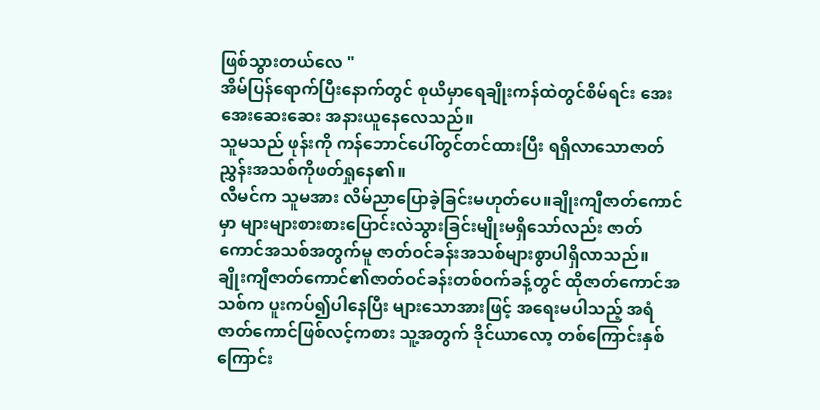ဖြစ်သွားတယ်လေ "
အိမ်ပြန်ရောက်ပြီးနောက်တွင် စုယိမှာရေချိုးကန်ထဲတွင်စိမ်ရင်း အေးအေးဆေးဆေး အနားယူနေလေသည်။
သူမသည် ဖုန်းကို ကန်ဘောင်ပေါ်တွင်တင်ထားပြီး ရရှိလာသောဇာတ်ညွှန်းအသစ်ကိုဖတ်ရှုနေ၏။
လီမင်က သူမအား လိမ်ညာပြောခဲ့ခြင်းမဟုတ်ပေ။ချိုးကျီဇာတ်ကောင်မှာ များများစားစားပြောင်းလဲသွားခြင်းမျိုးမရှိသော်လည်း ဇာတ်ကောင်အသစ်အတွက်မူ ဇာတ်ဝင်ခန်းအသစ်များစွာပါရှိလာသည်။
ချိုးကျီဇာတ်ကောင်၏ဇာတ်ဝင်ခန်းတစ်ဝက်ခန့်တွင် ထိုဇာတ်ကောင်အသစ်က ပူးကပ်၍ပါနေပြီး များသောအားဖြင့် အရေးမပါသည့် အရံဇာတ်ကောင်ဖြစ်လင့်ကစား သူ့အတွက် ဒိုင်ယာလော့ တစ်ကြောင်းနှစ်ကြောင်း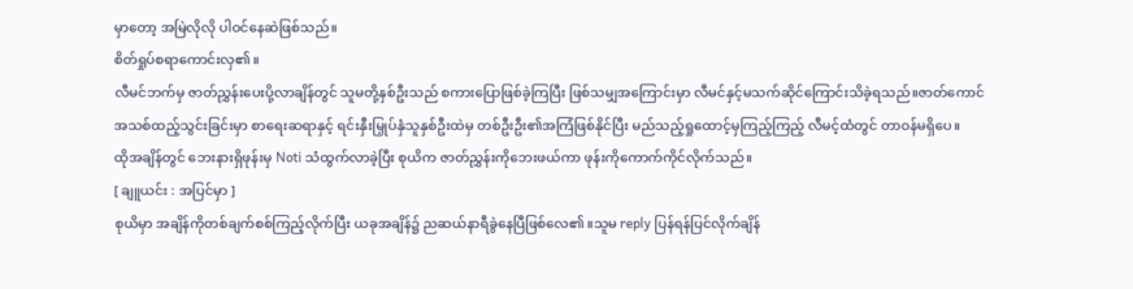မှာတော့ အမြဲလိုလို ပါဝင်နေဆဲဖြစ်သည်။
စိတ်ရှုပ်စရာကောင်းလှ၏။
လီမင်ဘက်မှ ဇာတ်ညွှန်းပေးပို့လာချိန်တွင် သူမတို့နှစ်ဦးသည် စကားပြောဖြစ်ခဲ့ကြပြီး ဖြစ်သမျှအကြောင်းမှာ လီမင်နှင့်မသက်ဆိုင်ကြောင်းသိခဲ့ရသည်။ဇာတ်ကောင်အသစ်ထည့်သွင်းခြင်းမှာ စာရေးဆရာနှင့် ရင်းနှီးမြှုပ်နှံသူနှစ်ဦးထဲမှ တစ်ဦးဦး၏အကြံဖြစ်နိုင်ပြီး မည်သည့်ရှုထောင့်မှကြည့်ကြည့် လီမင့်ထံတွင် တာဝန်မရှိပေ။
ထိုအချိန်တွင် ဘေးနားရှိဖုန်းမှ Noti သံထွက်လာခဲ့ပြီး စုယိက ဇာတ်ညွှန်းကိုဘေးဖယ်ကာ ဖုန်းကိုကောက်ကိုင်လိုက်သည်။
[ ချူယင်း : အပြင်မှာ ]
စုယိမှာ အချိန်ကိုတစ်ချက်စစ်ကြည့်လိုက်ပြီး ယခုအချိန်၌ ညဆယ်နာရီခွဲနေပြီဖြစ်လေ၏။သူမ reply ပြန်ရန်ပြင်လိုက်ချိန်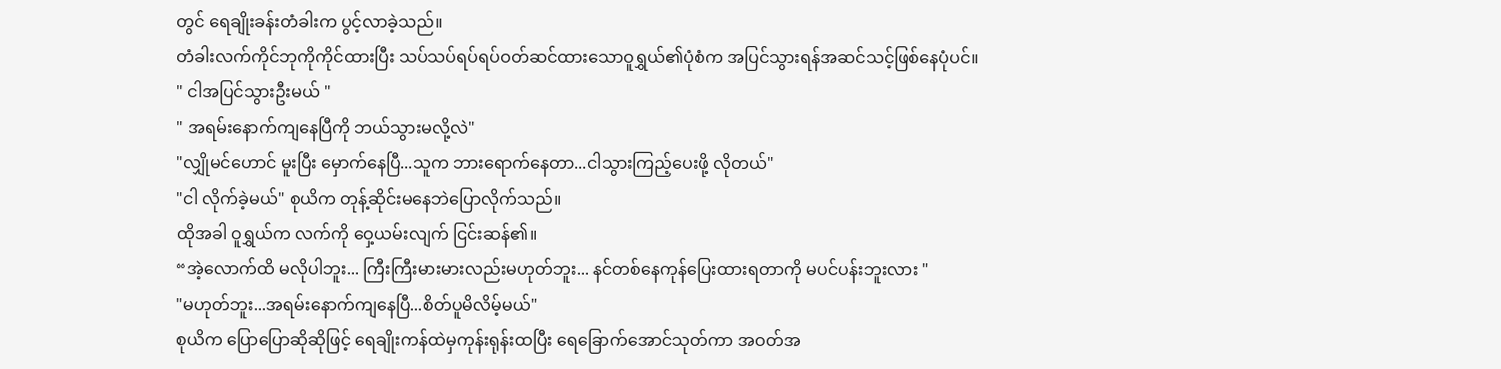တွင် ရေချိုးခန်းတံခါးက ပွင့်လာခဲ့သည်။
တံခါးလက်ကိုင်ဘုကိုကိုင်ထားပြီး သပ်သပ်ရပ်ရပ်ဝတ်ဆင်ထားသောဝူရွှယ်၏ပုံစံက အပြင်သွားရန်အဆင်သင့်ဖြစ်နေပုံပင်။
" ငါအပြင်သွားဦးမယ် "
" အရမ်းနောက်ကျနေပြီကို ဘယ်သွားမလို့လဲ"
"လျှိုမင်ဟောင် မူးပြီး မှောက်နေပြီ...သူက ဘားရောက်နေတာ...ငါသွားကြည့်ပေးဖို့ လိုတယ်"
"ငါ လိုက်ခဲ့မယ်" စုယိက တုန့်ဆိုင်းမနေဘဲပြောလိုက်သည်။
ထိုအခါ ဝူရွှယ်က လက်ကို ဝှေ့ယမ်းလျက် ငြင်းဆန်၏။
“အဲ့လောက်ထိ မလိုပါဘူး... ကြီးကြီးမားမားလည်းမဟုတ်ဘူး... နင်တစ်နေကုန်ပြေးထားရတာကို မပင်ပန်းဘူးလား "
"မဟုတ်ဘူး...အရမ်းနောက်ကျနေပြီ...စိတ်ပူမိလိမ့်မယ်"
စုယိက ပြောပြောဆိုဆိုဖြင့် ရေချိုးကန်ထဲမှကုန်းရုန်းထပြီး ရေခြောက်အောင်သုတ်ကာ အဝတ်အ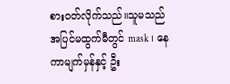စားဝတ်လိုက်သည်။သူမသည် အပြင်မထွက်မီတွင် mask ၊ နေကာမျက်မှန်နှင့် ဦး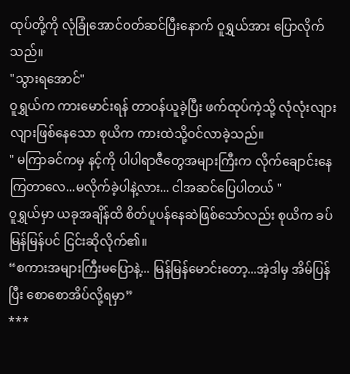ထုပ်တို့ကို လုံခြုံအောင်၀တ်ဆင်ပြီးနောက် ဝူရွှယ်အား ပြောလိုက်သည်။
"သွားရအောင်"
ဝူရွှယ်က ကားမောင်းရန် တာဝန်ယူခဲ့ပြီး ဖက်ထုပ်ကဲ့သို့ လုံလုံးလျားလျားဖြစ်နေသော စုယိက ကားထဲသို့ဝင်လာခဲ့သည်။
" မကြာခင်ကမှ နင့်ကို ပါပါရာဇီတွေအများကြီးက လိုက်ချောင်းနေကြတာလေ...မလိုက်ခဲ့ပါနဲ့လား... ငါအဆင်ပြေပါတယ် "
ဝူရွှယ်မှာ ယခုအချိန်ထိ စိတ်ပူပန်နေဆဲဖြစ်သော်လည်း စုယိက ခပ်မြန်မြန်ပင် ငြင်းဆိုလိုက်၏။
“စကားအများကြီးမပြောနဲ့... မြန်မြန်မောင်းတော့...အဲ့ဒါမှ အိမ်ပြန်ပြီး စောစောအိပ်လို့ရမှာ”
***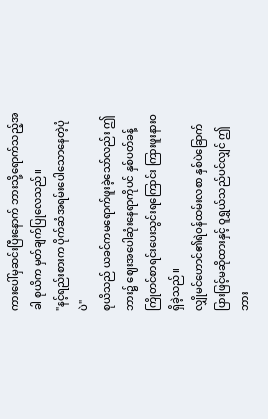ကားပေါ်မှဆင်းပြီးနောက် ဘားသို့ရောက်သည့်အခါ စုယိက မှတ်ချက်ပြုလေသည်။
"နင့်ရည်းစားက ပိုက်ဆံအရမ်းပေါသောနေတဲ့ပုံပဲ"
စုယိသည် ယခင်ကမရောက်ဖူးခဲ့သော်လည်း ဤဘား၌ ဈေးအပေါဆုံးနေရာကိုပင် နှစ်ပတ်ခန့်ကြိုတင်စာရင်းပေးသွင်းရကြောင်း ကြားဖူးနားဝရှိခဲ့သည်။
လျှိုမင်ဟောင်၏ရဲဝန်ထမ်းလစာ နှစ်ပဲခြောက်ပြားဖြင့်မဆိုထားနှင့် ဝူရွှယ်သည်ပင်လျှင် ဤဘား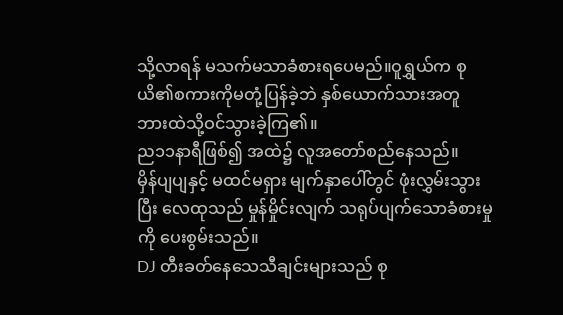သို့လာရန် မသက်မသာခံစားရပေမည်။ဝူရွှယ်က စုယိ၏စကားကိုမတုံ့ပြန်ခဲ့ဘဲ နှစ်ယောက်သားအတူ ဘားထဲသို့ဝင်သွားခဲ့ကြ၏။
ည၁၁နာရီဖြစ်၍ အထဲ၌ လူအတော်စည်နေသည်။
မှိန်ပျပျနှင့် မထင်မရှား မျက်နှာပေါ်တွင် ဖုံးလွှမ်းသွားပြီး လေထုသည် မှုန်မှိုင်းလျက် သရုပ်ပျက်သောခံစားမှုကို ပေးစွမ်းသည်။
DJ တီးခတ်နေသေသီချင်းများသည် စု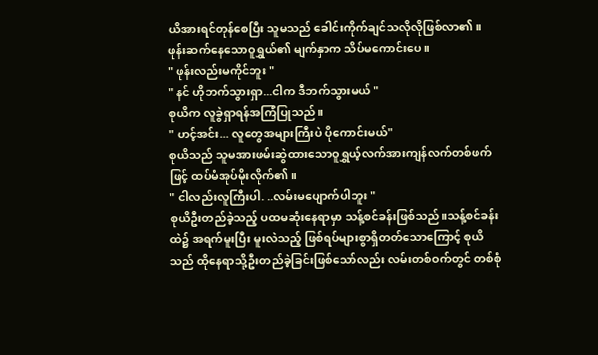ယိအားရင်တုန်စေပြီး သူမသည် ခေါင်းကိုက်ချင်သလိုလိုဖြစ်လာ၏။
ဖုန်းဆက်နေသောဝူရွှယ်၏ မျက်နှာက သိပ်မကောင်းပေ။
" ဖုန်းလည်းမကိုင်ဘူး "
" နင် ဟိုဘက်သွားရှာ...ငါက ဒီဘက်သွားမယ် "
စုယိက လူခွဲရှာရန်အကြံပြုသည်။
" ဟင့်အင်း... လူတွေအများကြီးပဲ ပိုကောင်းမယ်"
စုယိသည် သူမအားဖမ်းဆွဲထားသောဝူရွှယ့်လက်အားကျန်လက်တစ်ဖက်ဖြင့် ထပ်မံအုပ်မိုးလိုက်၏။
" ငါလည်းလူကြီးပါ. ..လမ်းမပျောက်ပါဘူး "
စုယိဦးတည်ခဲ့သည့် ပထမဆုံးနေရာမှာ သန့်စင်ခန်းဖြစ်သည်။သန့်စင်ခန်းထဲ၌ အရက်မူးပြီး မူးလဲသည့် ဖြစ်ရပ်များစွာရှိတတ်သောကြောင့် စုယိသည် ထိုနေရာသို့ဦးတည်ခဲ့ခြင်းဖြစ်သော်လည်း လမ်းတစ်ဝက်တွင် တစ်စုံ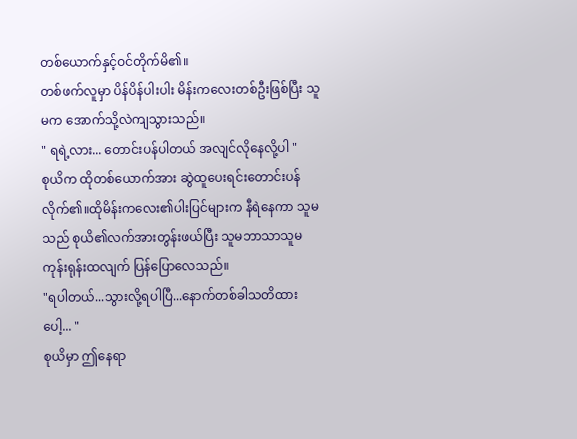တစ်ယောက်နှင့်ဝင်တိုက်မိ၏။
တစ်ဖက်လူမှာ ပိန်ပိန်ပါးပါး မိန်းကလေးတစ်ဦးဖြစ်ပြီး သူမက အောက်သို့လဲကျသွားသည်။
" ရရဲ့လား... တောင်းပန်ပါတယ် အလျင်လိုနေလို့ပါ "
စုယိက ထိုတစ်ယောက်အား ဆွဲထူပေးရင်းတောင်းပန်လိုက်၏။ထိုမိန်းကလေး၏ပါးပြင်များက နီရဲနေကာ သူမသည် စုယိ၏လက်အားတွန်းဖယ်ပြီး သူမဘာသာသူမ ကုန်းရုန်းထလျက် ပြန်ပြောလေသည်။
"ရပါတယ်...သွားလို့ရပါပြီ...နောက်တစ်ခါသတိထားပေါ့... "
စုယိမှာ ဤနေရာ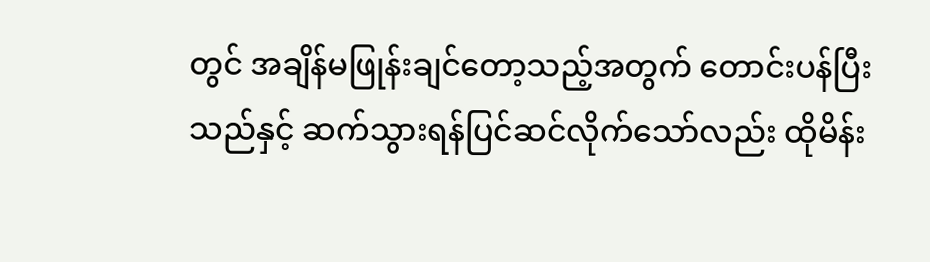တွင် အချိန်မဖြုန်းချင်တော့သည့်အတွက် တောင်းပန်ပြီးသည်နှင့် ဆက်သွားရန်ပြင်ဆင်လိုက်သော်လည်း ထိုမိန်း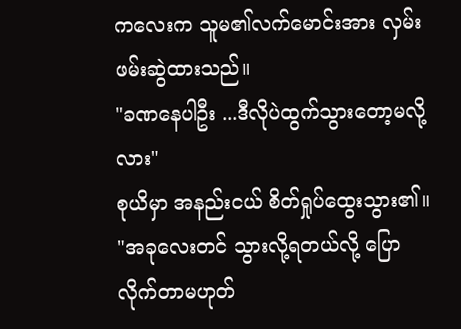ကလေးက သူမ၏လက်မောင်းအား လှမ်းဖမ်းဆွဲထားသည်။
"ခဏနေပါဦး ...ဒီလိုပဲထွက်သွားတော့မလို့လား"
စုယိမှာ အနည်းငယ် စိတ်ရှုပ်ထွေးသွား၏။
"အခုလေးတင် သွားလို့ရတယ်လို့ ပြောလိုက်တာမဟုတ်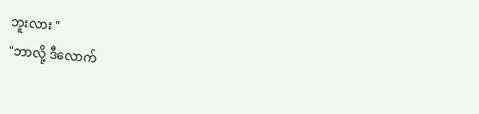ဘူးလား "
"ဘာလို့ ဒီလောက်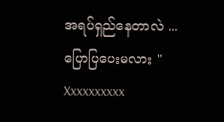အရပ်ရှည်နေတာလဲ ... ပြောပြပေးမလား "
Xxxxxxxxxx